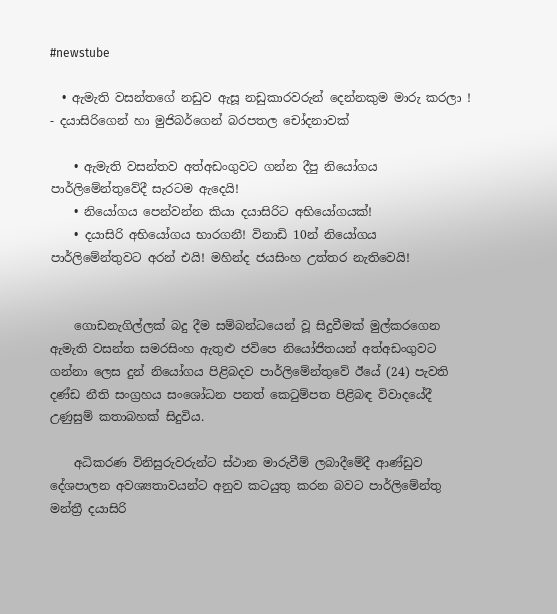#newstube

  • ඇමැති වසන්තගේ නඩුව ඇසූ නඩුකාරවරුන් දෙන්නකුම මාරු කරලා ! - දයාසිරිගෙන් හා මුජිබර්ගෙන් බරපතල චෝදනාවක්

    • ඇමැති වසන්තව අත්අඩංගුවට ගන්න දීපු නියෝගය පාර්ලිමේන්තුවේදී සැරටම ඇදෙයි!
    • නියෝගය පෙන්වන්න කියා දයාසිරිට අභියෝගයක්!
    • දයාසිරි අභියෝගය භාරගනී! විනාඩි 10න් නියෝගය පාර්ලිමේන්තුවට අරන් එයි! මහින්ද ජයසිංහ උත්තර නැතිවෙයි!


    ගොඩනැගිල්ලක් බදු දීම සම්බන්ධයෙන් වූ සිදුවීමක් මුල්කරගෙන ඇමැති වසන්ත සමරසිංහ ඇතුළු ජවිපෙ නියෝජිතයන් අත්අඩංගුවට ගන්නා ලෙස දුන් නියෝගය පිළිබදව පාර්ලිමේන්තුවේ ඊයේ (24) පැවති දණ්ඩ නීති සංග්‍රහය සංශෝධන පනත් කෙටුම්පත පිළිබඳ විවාදයේදී උණුසුම් කතාබහක් සිදුවිය.

    අධිකරණ විනිසුරුවරුන්ට ස්ථාන මාරුවීම් ලබාදීමේදී ආණ්ඩුව දේශපාලන අවශ්‍යතාවයන්ට අනුව කටයුතු කරන බවට පාර්ලිමේන්තු මන්ත්‍රී දයාසිරි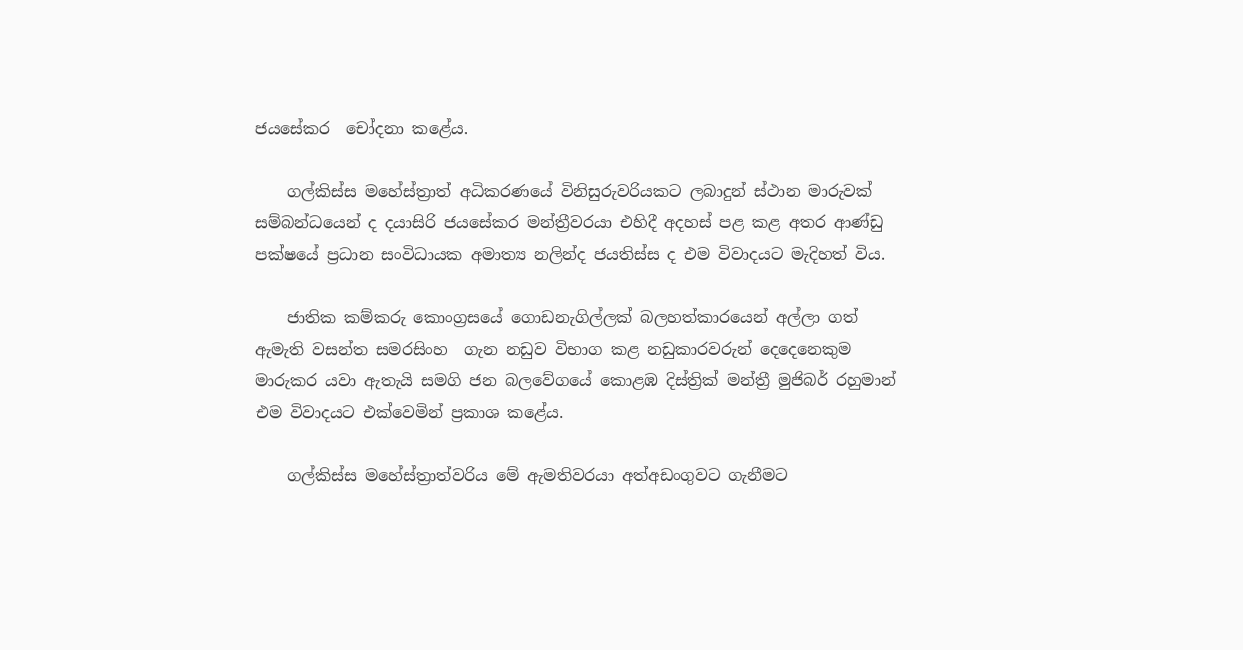ජයසේකර  චෝදනා කළේය.

    ගල්කිස්ස මහේස්ත්‍රාත් අධිකරණයේ විනිසුරුවරියකට ලබාදුන් ස්ථාන මාරුවක් සම්බන්ධයෙන් ද දයාසිරි ජයසේකර මන්ත්‍රීවරයා එහිදී අදහස් පළ කළ අතර ආණ්ඩු පක්ෂයේ ප්‍රධාන සංවිධායක අමාත්‍ය නලින්ද ජයතිස්ස ද එම විවාදයට මැදිහත් විය.

    ජාතික කම්කරු කොංග්‍රසයේ ගොඩනැගිල්ලක් බලහත්කාරයෙන් අල්ලා ගත් ඇමැති වසන්ත සමරසිංහ  ගැන නඩුව විභාග කළ නඩුකාරවරුන් දෙදෙනෙකුම මාරුකර යවා ඇතැයි සමගි ජන බලවේගයේ කොළඹ දිස්ත්‍රික් මන්ත්‍රී මුජිබර් රහුමාන් එම විවාදයට එක්වෙමින් ප්‍රකාශ කළේය.

    ගල්කිස්ස මහේස්ත්‍රාත්වරිය මේ ඇමතිවරයා අත්අඩංගුවට ගැනීමට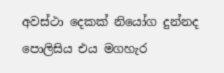අවස්ථා දෙකක් නියෝග දුන්නද පොලිසිය එය මගහැර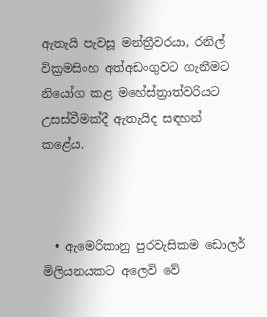ඇතැයි පැවසූ මන්ත්‍රීවරයා, රනිල් වික්‍රමසිංහ අත්අඩංගුවට ගැනීමට නියෝග කළ මහේස්ත්‍රාත්වරියට උසස්වීමක්දී ඇතැයිද සඳහන් කළේය.



  • ඇමෙරිකානු පුරවැසිකම ඩොලර් මිලියනයකට අලෙවි වේ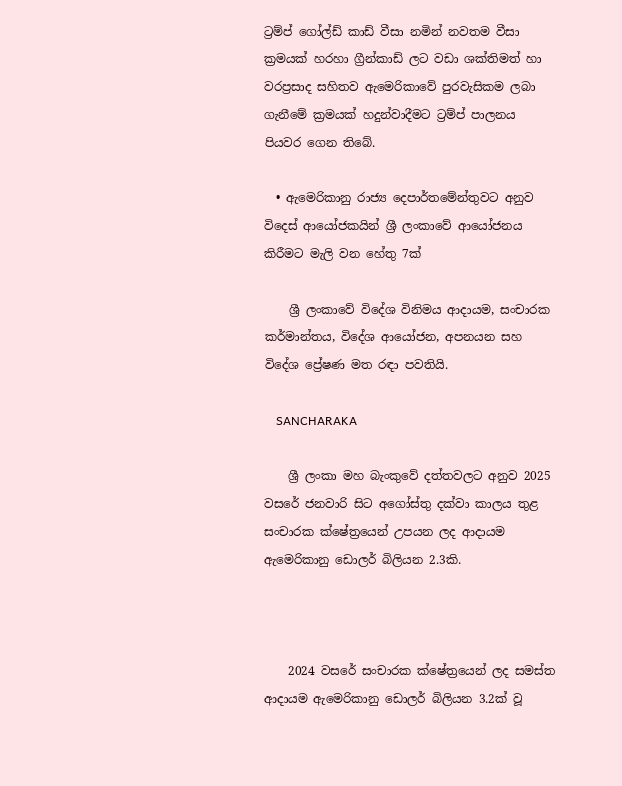ට්‍රම්ප් ගෝල්ඩ් කාඩ් වීසා නමින් නවතම වීසා ක්‍රමයක් හරහා ග්‍රීන්කාඩ් ලට වඩා ශක්තිමත් හා වරප්‍රසාද සහිතව ඇමෙරිකාවේ පුරවැසිකම ලබා ගැනීමේ ක්‍රමයක් හදුන්වාදීමට ට්‍රම්ප් පාලනය පියවර ගෙන තිබේ.

  • ඇමෙරිකානු රාජ්‍ය දෙපාර්තමේන්තුවට අනුව විදෙස් ආයෝජකයින් ශ්‍රී ලංකාවේ ආයෝජනය කිරීමට මැලි වන හේතු 7ක්

    ශ්‍රී ලංකාවේ විදේශ විනිමය ආදායම, සංචාරක කර්මාන්තය, විදේශ ආයෝජන, අපනයන සහ විදේශ ප්‍රේෂණ මත රඳා පවතියි.

    SANCHARAKA

    ශ්‍රී ලංකා මහ බැංකුවේ දත්තවලට අනුව 2025 වසරේ ජනවාරි සිට අගෝස්තු දක්වා කාලය තුළ සංචාරක ක්ෂේත්‍රයෙන් උපයන ලද ආදායම ඇමෙරිකානු ඩොලර් බිලියන 2.3කි.



    2024 වසරේ සංචාරක ක්ෂේත්‍රයෙන් ලද සමස්ත ආදායම ඇමෙරිකානු ඩොලර් බිලියන 3.2ක් වූ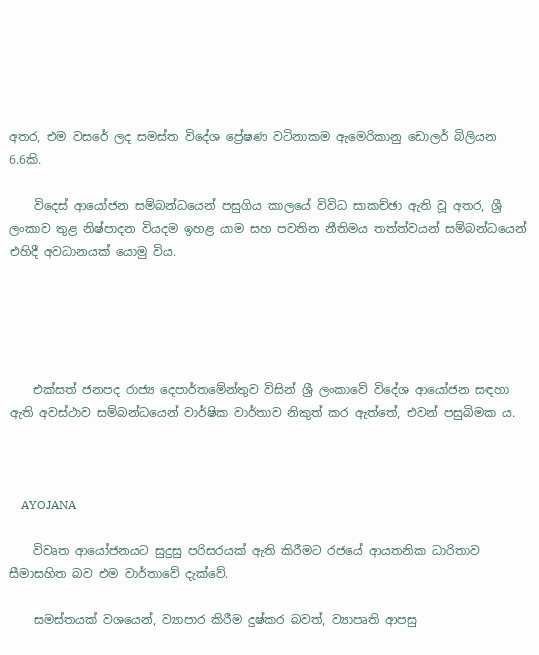අතර, එම වසරේ ලද සමස්ත විදේශ ප්‍රේෂණ වටිනාකම ඇමෙරිකානු ඩොලර් බිලියන 6.6කි.

    විදෙස් ආයෝජන සම්බන්ධයෙන් පසුගිය කාලයේ විවිධ සාකච්ඡා ඇති වූ අතර, ශ්‍රී ලංකාව තුළ නිෂ්පාදන වියදම ඉහළ යාම සහ පවතින නීතිමය තත්ත්වයන් සම්බන්ධයෙන් එහිදී අවධානයක් යොමු විය.





    එක්සත් ජනපද රාජ්‍ය දෙපාර්තමේන්තුව විසින් ශ්‍රී ලංකාවේ විදේශ ආයෝජන සඳහා ඇති අවස්ථාව සම්බන්ධයෙන් වාර්ෂික වාර්තාව නිකුත් කර ඇත්තේ, එවන් පසුබිමක ය.



    AYOJANA

    විවෘත ආයෝජනයට සුදුසු පරිසරයක් ඇති කිරීමට රජයේ ආයතනික ධාරිතාව සීමාසහිත බව එම වාර්තාවේ දැක්වේ.

    සමස්තයක් වශයෙන්, ව්‍යාපාර කිරීම දුෂ්කර බවත්, ව්‍යාපෘති ආපසු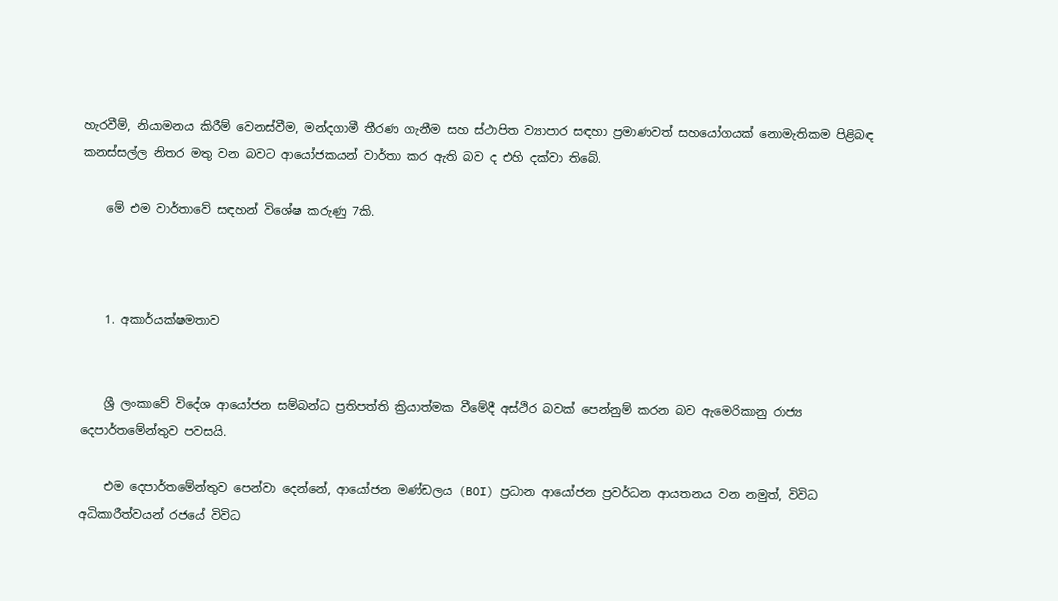හැරවීම්, නියාමනය කිරීම් වෙනස්වීම, මන්දගාමී තීරණ ගැනීම සහ ස්ථාපිත ව්‍යාපාර සඳහා ප්‍රමාණවත් සහයෝගයක් නොමැතිකම පිළිබඳ කනස්සල්ල නිතර මතු වන බවට ආයෝජකයන් වාර්තා කර ඇති බව ද එහි දක්වා තිබේ.

    මේ එම වාර්තාවේ සඳහන් විශේෂ කරුණු 7කි.



    1. අකාර්යක්ෂමතාව


    ශ්‍රී ලංකාවේ විදේශ ආයෝජන සම්බන්ධ ප්‍රතිපත්ති ක්‍රියාත්මක වීමේදී අස්ථිර බවක් පෙන්නුම් කරන බව ඇමෙරිකානු රාජ්‍ය දෙපාර්තමේන්තුව පවසයි.

    එම දෙපාර්තමේන්තුව පෙන්වා දෙන්නේ, ආයෝජන මණ්ඩලය (BOI) ප්‍රධාන ආයෝජන ප්‍රවර්ධන ආයතනය වන නමුත්, විවිධ අධිකාරීත්වයන් රජයේ විවිධ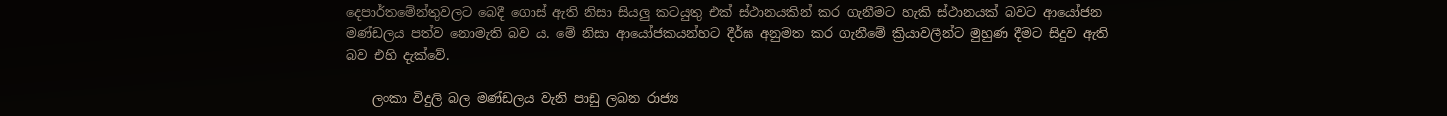දෙපාර්තමේන්තුවලට බෙදී ගොස් ඇති නිසා සියලු කටයුතු එක් ස්ථානයකින් කර ගැනීමට හැකි ස්ථානයක් බවට ආයෝජන මණ්ඩලය පත්ව නොමැති බව ය. මේ නිසා ආයෝජකයන්හට දීර්ඝ අනුමත කර ගැනීමේ ක්‍රියාවලීන්ට මුහුණ දීමට සිදුව ඇති බව එහි දැක්වේ.

    ලංකා විදුලි බල මණ්ඩලය වැනි පාඩු ලබන රාජ්‍ය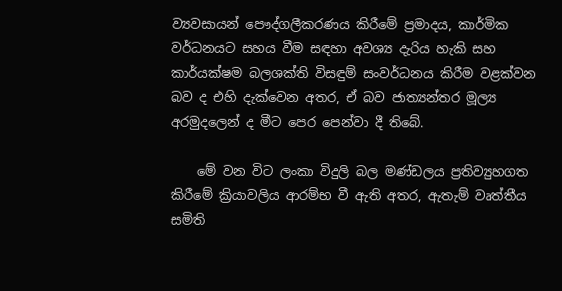ව්‍යවසායන් පෞද්ගලීකරණය කිරීමේ ප්‍රමාදය, කාර්මික වර්ධනයට සහය වීම සඳහා අවශ්‍ය දැරිය හැකි සහ කාර්යක්ෂම බලශක්ති විසඳුම් සංවර්ධනය කිරීම වළක්වන බව ද එහි දැක්වෙන අතර, ඒ බව ජාත්‍යන්තර මූල්‍ය අරමුදලෙන් ද මීට පෙර පෙන්වා දී තිබේ.

    මේ වන විට ලංකා විදුලි බල මණ්ඩලය ප්‍රතිව්‍යුහගත කිරීමේ ක්‍රියාවලිය ආරම්භ වී ඇති අතර, ඇතැම් වෘත්තීය සමිති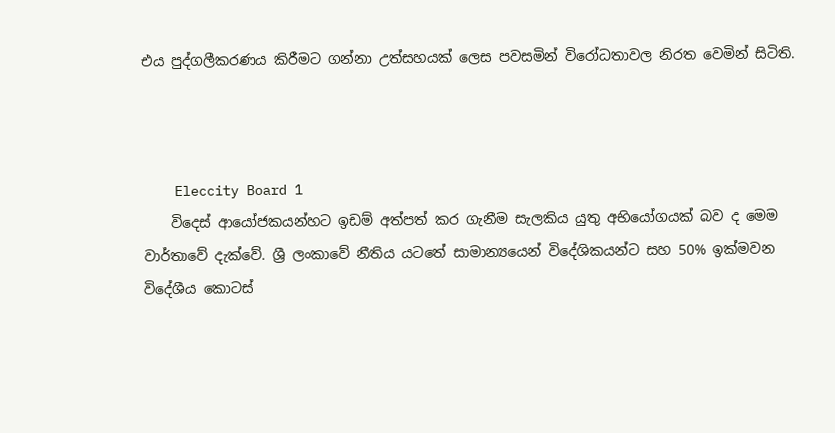එය පුද්ගලීකරණය කිරීමට ගන්නා උත්සහයක් ලෙස පවසමින් විරෝධතාවල නිරත වෙමින් සිටිති.



    Eleccity Board 1
    විදෙස් ආයෝජකයන්හට ඉඩම් අත්පත් කර ගැනීම සැලකිය යුතු අභියෝගයක් බව ද මෙම වාර්තාවේ දැක්වේ. ශ්‍රී ලංකාවේ නීතිය යටතේ සාමාන්‍යයෙන් විදේශිකයන්ට සහ 50% ඉක්මවන විදේශීය කොටස්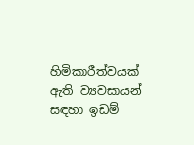හිමිකාරීත්වයක් ඇති ව්‍යවසායන් සඳහා ඉඩම්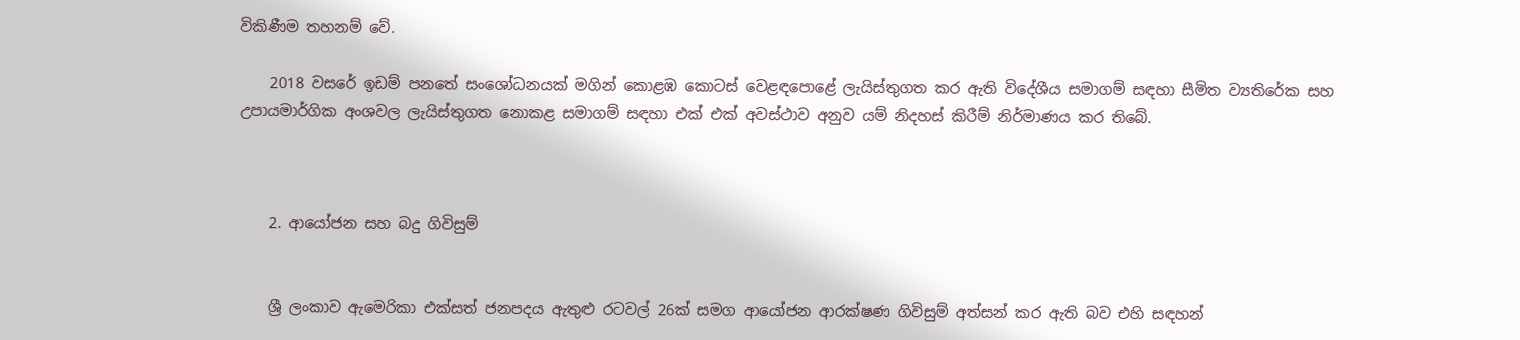විකිණීම තහනම් වේ.

    2018 වසරේ ඉඩම් පනතේ සංශෝධනයක් මගින් කොළඹ කොටස් වෙළඳපොළේ ලැයිස්තුගත කර ඇති විදේශීය සමාගම් සඳහා සීමිත ව්‍යතිරේක සහ උපායමාර්ගික අංශවල ලැයිස්තුගත නොකළ සමාගම් සඳහා එක් එක් අවස්ථාව අනුව යම් නිදහස් කිරීම් නිර්මාණය කර තිබේ.



    2. ආයෝජන සහ බදු ගිවිසුම්


    ශ්‍රී ලංකාව ඇමෙරිකා එක්සත් ජනපදය ඇතුළු රටවල් 26ක් සමග ආයෝජන ආරක්ෂණ ගිවිසුම් අත්සන් කර ඇති බව එහි සඳහන්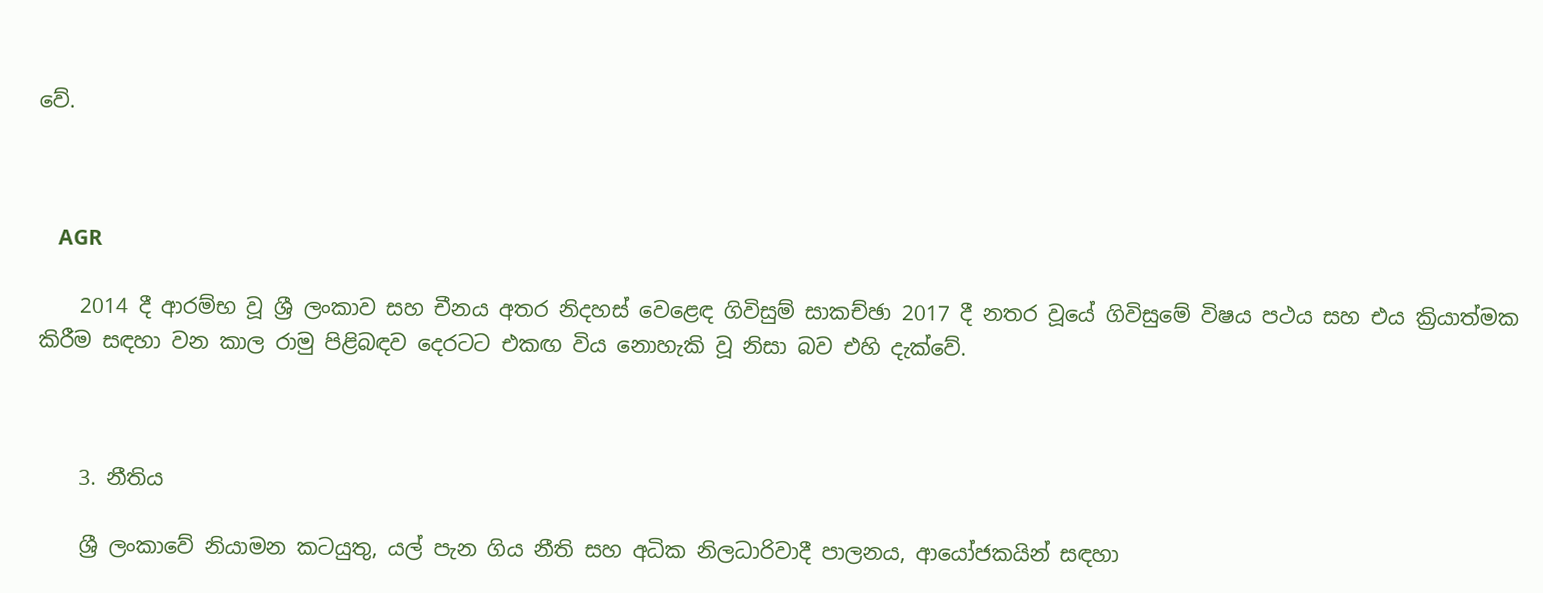වේ.



    AGR

    2014 දී ආරම්භ වූ ශ්‍රී ලංකාව සහ චීනය අතර නිදහස් වෙළෙඳ ගිවිසුම් සාකච්ඡා 2017 දී නතර වූයේ ගිවිසුමේ විෂය පථය සහ එය ක්‍රියාත්මක කිරීම සඳහා වන කාල රාමු පිළිබඳව දෙරටට එකඟ විය නොහැකි වූ නිසා බව එහි දැක්වේ.



    3. නීතිය

    ශ්‍රී ලංකාවේ නියාමන කටයුතු, යල් පැන ගිය නීති සහ අධික නිලධාරිවාදී පාලනය, ආයෝජකයින් සඳහා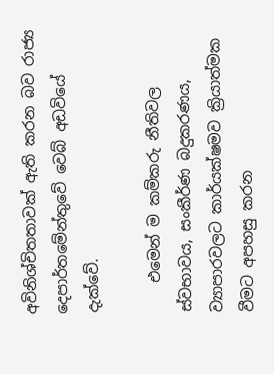අවිනිශ්චිතතාවක් ඇති කරන බව රාජ්‍ය දෙපාර්තමේන්තුවේ වෙබ් අඩවියේ දැක්වේ.

    එමෙන් ම කම්කරු නීතිවල ස්වභාවය, සංකීර්ණ බදුකරණය, ව්‍යාපාරවලට කාර්යක්ෂමව ක්‍රියාත්මක වීමට අපහසු කරන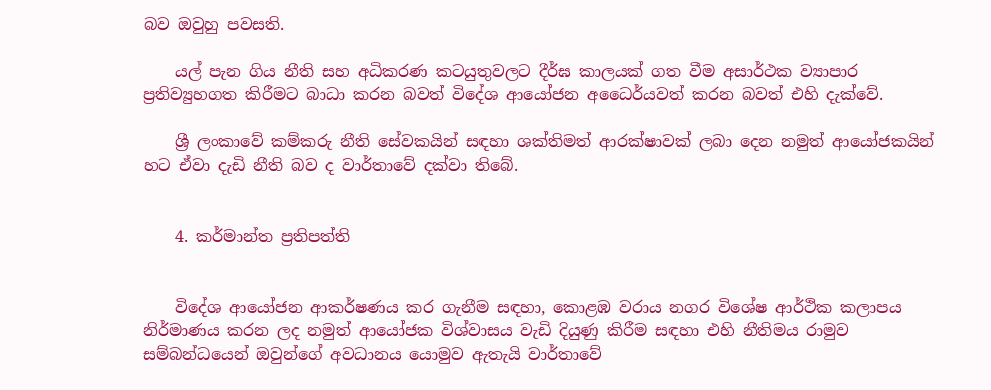බව ඔවුහු පවසති.

    යල් පැන ගිය නීති සහ අධිකරණ කටයුතුවලට දීර්ඝ කාලයක් ගත වීම අසාර්ථක ව්‍යාපාර ප්‍රතිව්‍යුහගත කිරීමට බාධා කරන බවත් විදේශ ආයෝජන අධෛර්යවත් කරන බවත් එහි දැක්වේ.

    ශ්‍රී ලංකාවේ කම්කරු නීති සේවකයින් සඳහා ශක්තිමත් ආරක්ෂාවක් ලබා දෙන නමුත් ආයෝජකයින් හට ඒවා දැඩි නීති බව ද වාර්තාවේ දක්වා තිබේ.


    4. කර්මාන්ත ප්‍රතිපත්ති


    විදේශ ආයෝජන ආකර්ෂණය කර ගැනීම සඳහා, කොළඹ වරාය නගර විශේෂ ආර්ථික කලාපය නිර්මාණය කරන ලද නමුත් ආයෝජක විශ්වාසය වැඩි දියුණු කිරීම සඳහා එහි නීතිමය රාමුව සම්බන්ධයෙන් ඔවුන්ගේ අවධානය යොමුව ඇතැයි වාර්තාවේ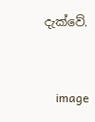දැක්වේ.


    image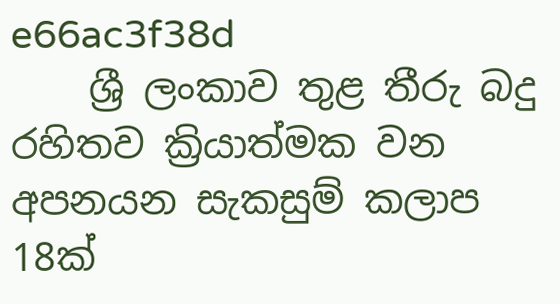e66ac3f38d
    ශ්‍රී ලංකාව තුළ තීරු බදු රහිතව ක්‍රියාත්මක වන අපනයන සැකසුම් කලාප 18ක්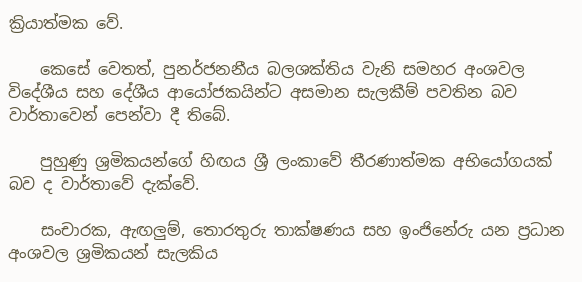ක්‍රියාත්මක වේ.

    කෙසේ වෙතත්, පුනර්ජනනීය බලශක්තිය වැනි සමහර අංශවල විදේශීය සහ දේශීය ආයෝජකයින්ට අසමාන සැලකීම් පවතින බව වාර්තාවෙන් පෙන්වා දී තිබේ.

    පුහුණු ශ්‍රමිකයන්ගේ හිඟය ශ්‍රී ලංකාවේ තීරණාත්මක අභියෝගයක් බව ද වාර්තාවේ දැක්වේ.

    සංචාරක, ඇඟලුම්, තොරතුරු තාක්ෂණය සහ ඉංජිනේරු යන ප්‍රධාන අංශවල ශ්‍රමිකයන් සැලකිය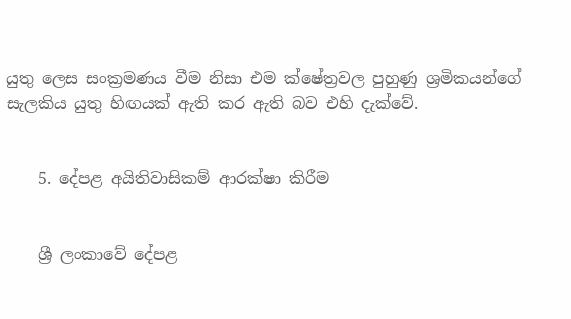යුතු ලෙස සංක්‍රමණය වීම නිසා එම ක්ෂේත්‍රවල පුහුණු ශ්‍රමිකයන්ගේ සැලකිය යුතු හිඟයක් ඇති කර ඇති බව එහි දැක්වේ.


    5. දේපළ අයිතිවාසිකම් ආරක්ෂා කිරීම


    ශ්‍රී ලංකාවේ දේපළ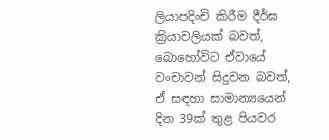ලියාපදිංචි කිරීම දීර්ඝ ක්‍රියාවලියක් බවත්, බොහෝවිට ඒවායේ වංචාවන් සිදුවන බවත්, ඒ සඳහා සාමාන්‍යයෙන් දින 39ක් තුළ පියවර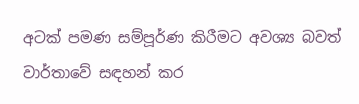අටක් පමණ සම්පූර්ණ කිරීමට අවශ්‍ය බවත් වාර්තාවේ සඳහන් කර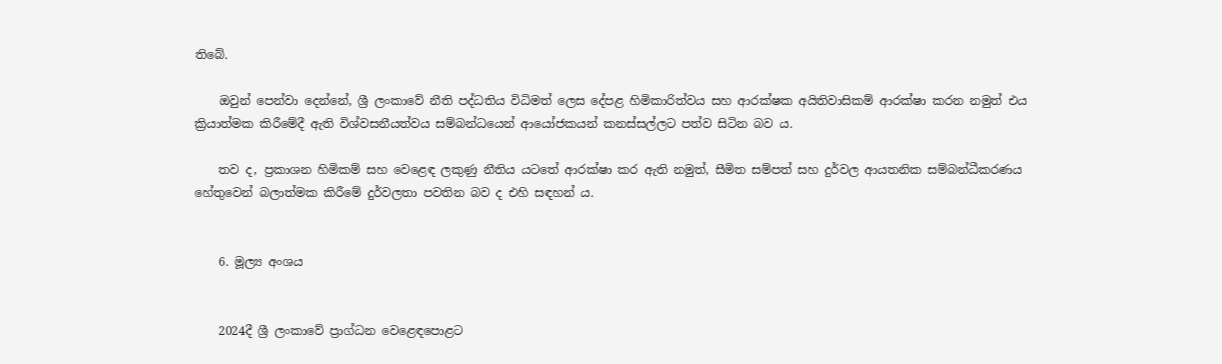තිබේ.

    ඔවුන් පෙන්වා දෙන්නේ, ශ්‍රී ලංකාවේ නීති පද්ධතිය විධිමත් ලෙස දේපළ හිමිකාරිත්වය සහ ආරක්ෂක අයිතිවාසිකම් ආරක්ෂා කරන නමුත් එය ක්‍රියාත්මක කිරීමේදී ඇති විශ්වසනීයත්වය සම්බන්ධයෙන් ආයෝජකයන් කනස්සල්ලට පත්ව සිටින බව ය.

    තව ද, ප්‍රකාශන හිමිකම් සහ වෙළෙඳ ලකුණු නීතිය යටතේ ආරක්ෂා කර ඇති නමුත්, සීමිත සම්පත් සහ දුර්වල ආයතනික සම්බන්ධීකරණය හේතුවෙන් බලාත්මක කිරීමේ දුර්වලතා පවතින බව ද එහි සඳහන් ය.


    6. මූල්‍ය අංශය


    2024දී ශ්‍රී ලංකාවේ ප්‍රාග්ධන වෙළෙඳපොළට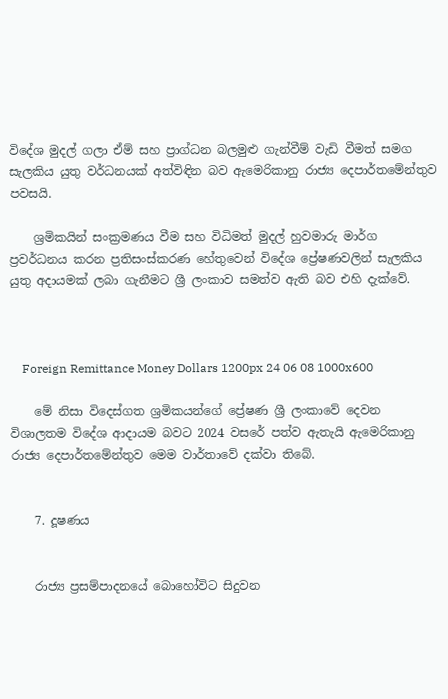විදේශ මුදල් ගලා ඒම් සහ ප්‍රාග්ධන බලමුළු ගැන්වීම් වැඩි වීමත් සමග සැලකිය යුතු වර්ධනයක් අත්විඳින බව ඇමෙරිකානු රාජ්‍ය දෙපාර්තමේන්තුව පවසයි.

    ශ්‍රමිකයින් සංක්‍රමණය වීම සහ විධිමත් මුදල් හුවමාරු මාර්ග ප්‍රවර්ධනය කරන ප්‍රතිසංස්කරණ හේතුවෙන් විදේශ ප්‍රේෂණවලින් සැලකිය යුතු අදායමක් ලබා ගැනීමට ශ්‍රී ලංකාව සමත්ව ඇති බව එහි දැක්වේ.



    Foreign Remittance Money Dollars 1200px 24 06 08 1000x600

    මේ නිසා විදෙස්ගත ශ්‍රමිකයන්ගේ ප්‍රේෂණ ශ්‍රී ලංකාවේ දෙවන විශාලතම විදේශ ආදායම බවට 2024 වසරේ පත්ව ඇතැයි ඇමෙරිකානු රාජ්‍ය දෙපාර්තමේන්තුව මෙම වාර්තාවේ දක්වා තිබේ.


    7. දූෂණය


    රාජ්‍ය ප්‍රසම්පාදනයේ බොහෝවිට සිදුවන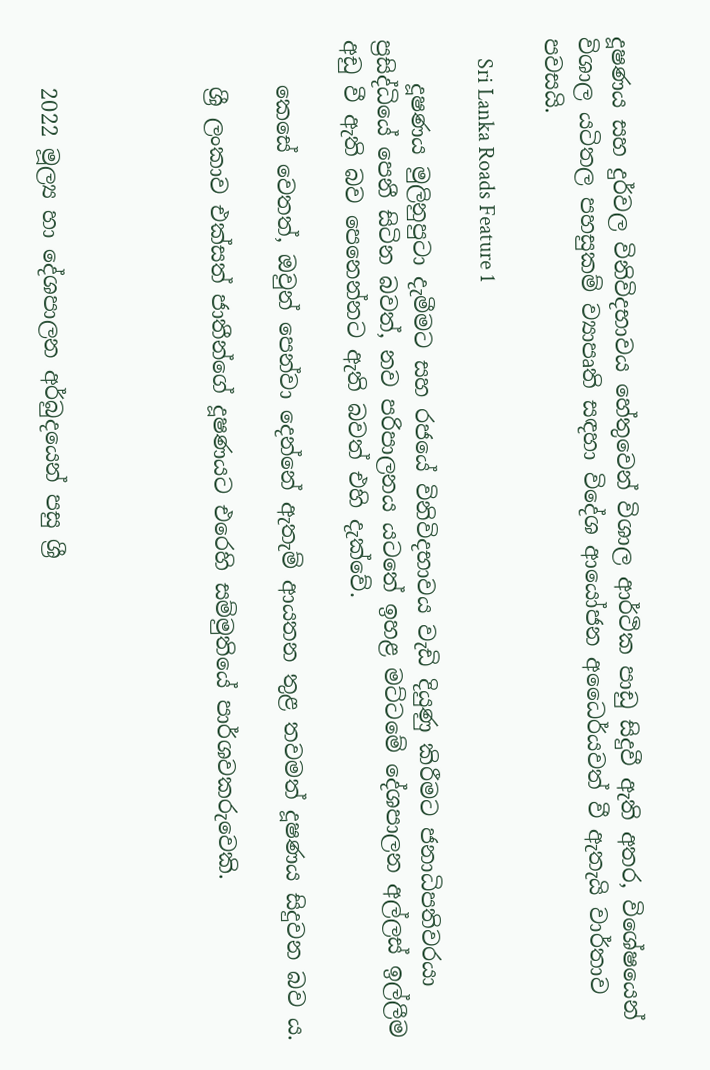දූෂණය සහ දුර්වල විනිවිදභාවය හේතුවෙන් විශාල ආර්ථික පාඩු සිදුවී ඇති අතර, විශේෂයෙන් විශාල යටිතල පහසුකම් ව්‍යාපෘති සඳහා විදේශ ආයෝජන අධෛර්යවත් වී ඇතැයි වාර්තාව පවසයි.

    Sri Lanka Roads Feature 1

    දූෂණය මුලිනුපුටා දැමීමට සහ රජයේ විනිවිදභාවය වැඩි දියුණු කිරීමට ජනාධිපතිවරයා ප්‍රසිද්ධියේ පෙනී සිටින බවත්, නව පරිපාලනය යටතේ ඉහළ මට්ටමේ දේශපාලන අල්ලස් ඉල්ලීම අඩු වී ඇති බව පෙනෙන්නට ඇති බවත් එහි දැක්වේ.

    කෙසේ වෙතත්, ඔවුන් පෙන්වා දෙන්නේ ඇතැම් ආයතන තුළ තවමත් දූෂණය සිදුවන බව ය.

    ශ්‍රී ලංකාව එක්සත් ජාතීන්ගේ දූෂණයට එරෙහි සම්මුතියේ පාර්ශවකරුවෙකි.




    2022 මූල්‍ය හා දේශපාලන අර්බුදයෙන් පසු ශ්‍රී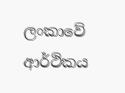ලංකාවේ ආර්ථිකය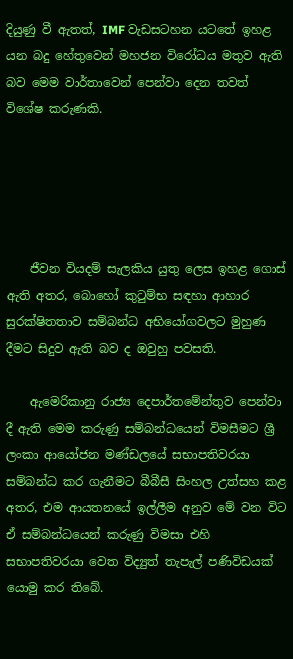දියුණු වී ඇතත්, IMF වැඩසටහන යටතේ ඉහළ යන බදු හේතුවෙන් මහජන විරෝධය මතුව ඇති බව මෙම වාර්තාවෙන් පෙන්වා දෙන තවත් විශේෂ කරුණකි.





    ජීවන වියදම් සැලකිය යුතු ලෙස ඉහළ ගොස් ඇති අතර, බොහෝ කුටුම්භ සඳහා ආහාර සුරක්ෂිතතාව සම්බන්ධ අභියෝගවලට මුහුණ දීමට සිදුව ඇති බව ද ඔවුහු පවසති.

    ඇමෙරිකානු රාජ්‍ය දෙපාර්තමේන්තුව පෙන්වා දී ඇති මෙම කරුණු සම්බන්ධයෙන් විමසීමට ශ්‍රී ලංකා ආයෝජන මණ්ඩලයේ සභාපතිවරයා සම්බන්ධ කර ගැනීමට බීබීසී සිංහල උත්සහ කළ අතර, එම ආයතනයේ ඉල්ලීම අනුව මේ වන විට ඒ සම්බන්ධයෙන් කරුණු විමසා එහි සභාපතිවරයා වෙත විද්‍යුත් තැපැල් පණිවිඩයක් යොමු කර තිබේ.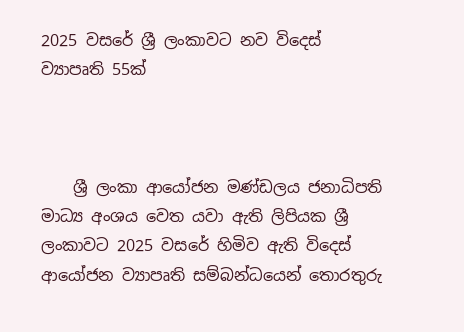2025 වසරේ ශ්‍රී ලංකාවට නව විදෙස් ව්‍යාපෘති 55ක්



    ශ්‍රී ලංකා ආයෝජන මණ්ඩලය ජනාධිපති මාධ්‍ය අංශය වෙත යවා ඇති ලිපියක ශ්‍රී ලංකාවට 2025 වසරේ හිමිව ඇති විදෙස් ආයෝජන ව්‍යාපෘති සම්බන්ධයෙන් තොරතුරු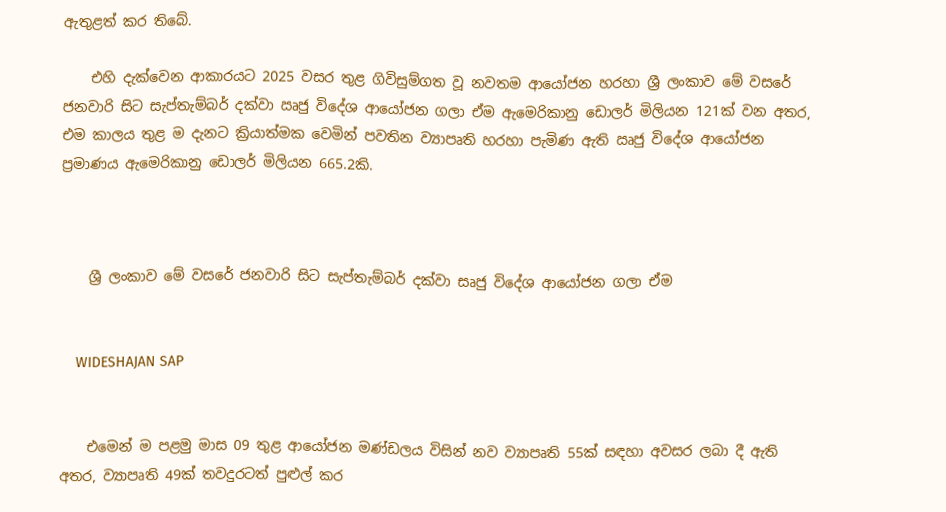ඇතුළත් කර තිබේ.

    එහි දැක්වෙන ආකාරයට 2025 වසර තුළ ගිවිසුම්ගත වූ නවතම ආයෝජන හරහා ශ්‍රී ලංකාව මේ වසරේ ජනවාරි සිට සැප්තැම්බර් දක්වා ඍජු විදේශ ආයෝජන ගලා ඒම ඇමෙරිකානු ඩොලර් මිලියන 121ක් වන අතර, එම කාලය තුළ ම දැනට ක්‍රියාත්මක වෙමින් පවතින ව්‍යාපෘති හරහා පැමිණ ඇති ඍජු විදේශ ආයෝජන ප්‍රමාණය ඇමෙරිකානු ඩොලර් මිලියන 665.2කි.



    ශ්‍රී ලංකාව මේ වසරේ ජනවාරි සිට සැප්තැම්බර් දක්වා සෘජු විදේශ ආයෝජන ගලා ඒම


    WIDESHAJAN SAP


    එමෙන් ම පළමු මාස 09 තුළ ආයෝජන මණ්ඩලය විසින් නව ව්‍යාපෘති 55ක් සඳහා අවසර ලබා දී ඇති අතර, ව්‍යාපෘති 49ක් තවදුරටත් පුළුල් කර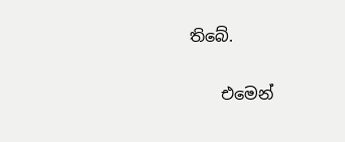තිබේ.

    එමෙන්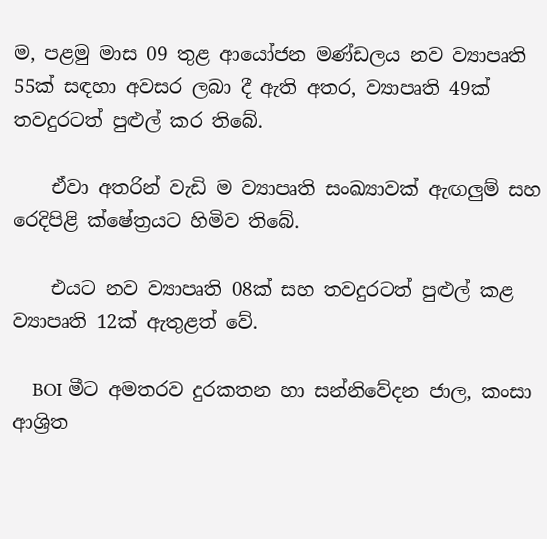ම, පළමු මාස 09 තුළ ආයෝජන මණ්ඩලය නව ව්‍යාපෘති 55ක් සඳහා අවසර ලබා දී ඇති අතර, ව්‍යාපෘති 49ක් තවදුරටත් පුළුල් කර තිබේ.

    ඒවා අතරින් වැඩි ම ව්‍යාපෘති සංඛ්‍යාවක් ඇඟලුම් සහ රෙදිපිළි ක්ෂේත්‍රයට හිමිව තිබේ.

    එයට නව ව්‍යාපෘති 08ක් සහ තවදුරටත් පුළුල් කළ ව්‍යාපෘති 12ක් ඇතුළත් වේ.

    BOI මීට අමතරව දුරකතන හා සන්නිවේදන ජාල, කංසා ආශ්‍රිත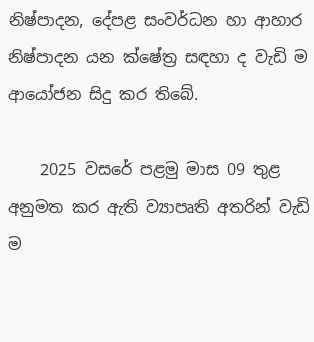නිෂ්පාදන, දේපළ සංවර්ධන හා ආහාර නිෂ්පාදන යන ක්ෂේත්‍ර සඳහා ද වැඩි ම ආයෝජන සිදු කර තිබේ.

    2025 වසරේ පළමු මාස 09 තුළ අනුමත කර ඇති ව්‍යාපෘති අතරින් වැඩි ම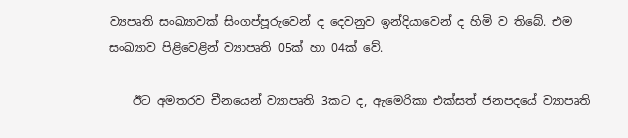ව්‍යපෘති සංඛ්‍යාවක් සිංගප්පූරුවෙන් ද දෙවනුව ඉන්දියාවෙන් ද හිමි ව තිබේ. එම සංඛ්‍යාව පිළිවෙළින් ව්‍යාපෘති 05ක් හා 04ක් වේ.

    ඊට අමතරව චීනයෙන් ව්‍යාපෘති 3කට ද, ඇමෙරිකා එක්සත් ජනපදයේ ව්‍යාපෘති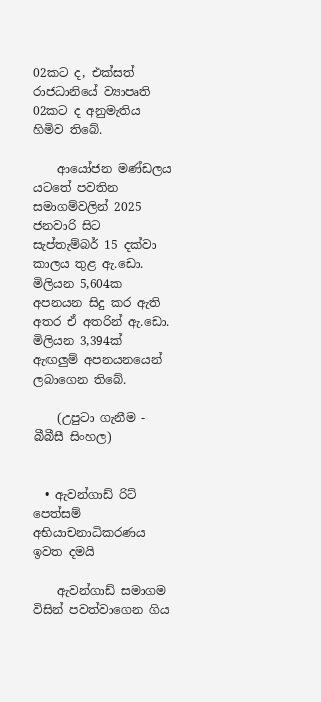02කට ද, එක්සත් රාජධානියේ ව්‍යාපෘති 02කට ද අනුමැතිය හිමිව තිබේ.

    ආයෝජන මණ්ඩලය යටතේ පවතින සමාගම්වලින් 2025 ජනවාරි සිට සැප්තැම්බර් 15 දක්වා කාලය තුළ ඇ.ඩො. මිලියන 5,604ක අපනයන සිදු කර ඇති අතර ඒ අතරින් ඇ.ඩො. මිලියන 3,394ක් ඇඟලුම් අපනයනයෙන් ලබාගෙන තිබේ.

    (උපුටා ගැනීම - බීබීසී සිංහල)


  • ඇවන්ගාඩ් රිට් පෙත්සම් අභියාචනාධිකරණය ඉවත දමයි

    ඇවන්ගාඩ් සමාගම විසින් පවත්වාගෙන ගිය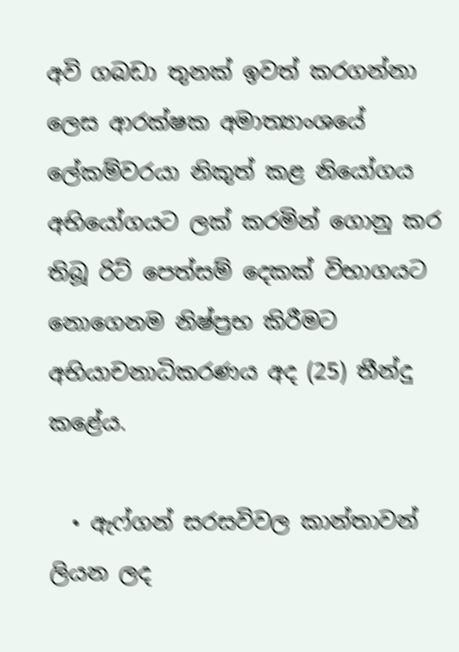අවි ගබඩා තුනක් ඉවත් කරගන්නා ලෙස ආරක්ෂක අමාත්‍යාංශයේ ලේකම්වරයා නිකුත් කළ නියෝගය අභියෝගයට ලක් කරමින් ගොනු කර තිබූ රිට් පෙත්සම් දෙකක් විභාගයට නොගෙනම නිෂ්ප්‍රභ කිරීමට අභියාචනාධිකරණය අද (25) තීන්දු කළේය.

  • ඇෆ්ගන් සරසවිවල කාන්තාවන් ලියන ලද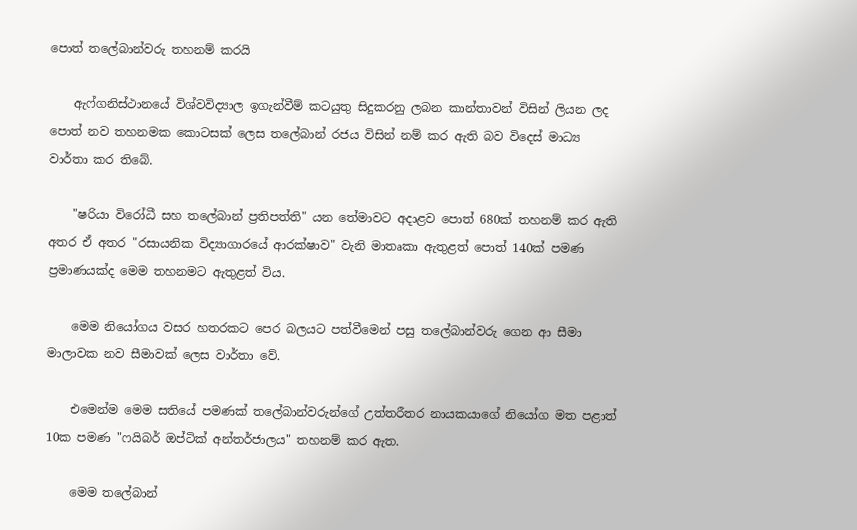පොත් තලේබාන්වරු තහනම් කරයි

    ඇෆ්ගනිස්ථානයේ විශ්වවිද්‍යාල ඉගැන්වීම් කටයුතු සිදුකරනු ලබන කාන්තාවන් විසින් ලියන ලද පොත් නව තහනමක කොටසක් ලෙස තලේබාන් රජය විසින් නම් කර ඇති බව විදෙස් මාධ්‍ය වාර්තා කර තිබේ.

    "ෂරියා විරෝධී සහ තලේබාන් ප්‍රතිපත්ති" යන තේමාවට අදාළව පොත් 680ක් තහනම් කර ඇති අතර ඒ අතර "රසායනික විද්‍යාගාරයේ ආරක්ෂාව" වැනි මාතෘකා ඇතුළත් පොත් 140ක් පමණ ප්‍රමාණයක්ද මෙම තහනමට ඇතුළත් විය.

    මෙම නියෝගය වසර හතරකට පෙර බලයට පත්වීමෙන් පසු තලේබාන්වරු ගෙන ආ සීමා මාලාවක නව සීමාවක් ලෙස වාර්තා වේ.

    එමෙන්ම මෙම සතියේ පමණක් තලේබාන්වරුන්ගේ උත්තරීතර නායකයාගේ නියෝග මත‍ පළාත් 10ක පමණ "ෆයිබර් ඔප්ටික් අන්තර්ජාලය" තහනම් කර ඇත.

    මෙම තලේබාන්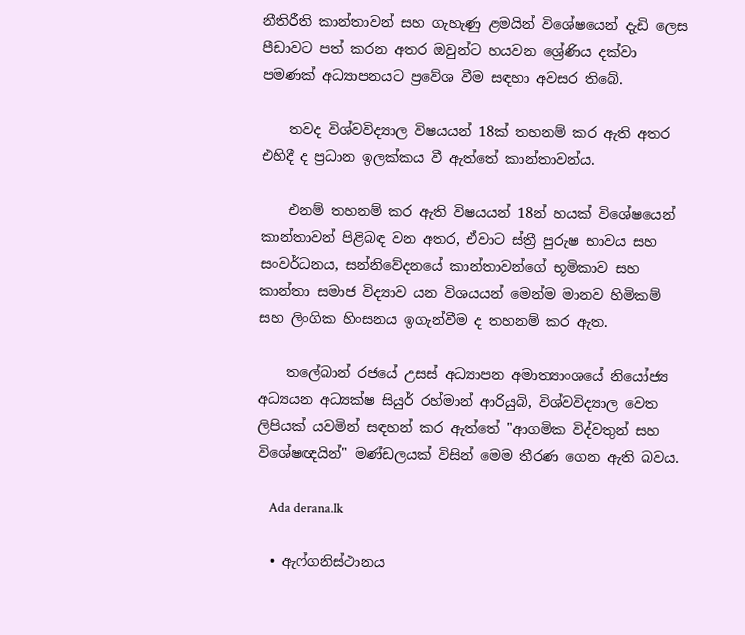නීතිරීති කාන්තාවන් සහ ගැහැණු ළමයින් විශේෂයෙන් දැඩි ලෙස පීඩාවට පත් කරන අතර ඔවුන්ට හයවන ශ්‍රේණිය දක්වා පමණක් අධ්‍යාපනයට ප්‍රවේශ වීම සඳහා අවසර තිබේ.

    තවද විශ්වවිද්‍යාල විෂයයන් 18ක් තහනම් කර ඇති අතර එහිදී ද ප්‍රධාන ඉලක්කය වී ඇත්තේ කාන්තාවන්ය.

    එනම් තහනම් කර ඇති විෂයයන් 18න් හයක් විශේෂයෙන් කාන්තාවන් පිළිබඳ වන අතර, ඒවාට ස්ත්‍රී පුරුෂ භාවය සහ සංවර්ධනය, සන්නිවේදනයේ කාන්තාවන්ගේ භූමිකාව සහ කාන්තා සමාජ විද්‍යාව යන විශයයන් මෙන්ම මානව හිමිකම් සහ ලිංගික හිංසනය ඉගැන්වීම ද තහනම් කර ඇත.

    තලේබාන් රජයේ උසස් අධ්‍යාපන අමාත්‍යාංශයේ නියෝජ්‍ය අධ්‍යයන අධ්‍යක්ෂ සියුර් රහ්මාන් ආරියුබි, විශ්වවිද්‍යාල වෙත ලිපියක් යවමින් සඳහන් කර ඇත්තේ "ආගමික විද්වතුන් සහ විශේෂඥයින්" මණ්ඩලයක් විසින් මෙම තීරණ ගෙන ඇති බවය.

    Ada derana.lk

  • ඇෆ්ගනිස්ථානය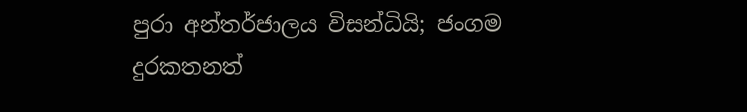පුරා අන්තර්ජාලය විසන්ධියි; ජංගම දුරකතනත්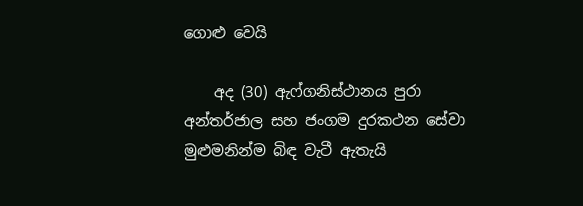ගොළු වෙයි

    අද (30) ඇෆ්ගනිස්ථානය පුරා අන්තර්ජාල සහ ජංගම දුරකථන සේවා මුළුමනින්ම බිඳ වැටී ඇතැයි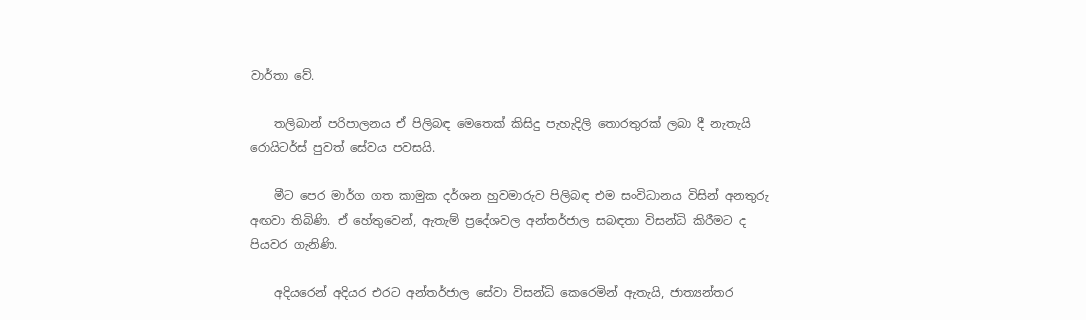වාර්තා වේ.

    තලිබාන් පරිපාලනය ඒ පිලිබඳ මෙතෙක් කිසිදු පැහැදිලි තොරතුරක් ලබා දී නැතැයි රොයිටර්ස් පුවත් සේවය පවසයි.

    මීට පෙර මාර්ග ගත කාමුක දර්ශන හුවමාරුව පිලිබඳ එම සංවිධානය විසින් අනතුරු අඟවා තිබිණි. ඒ හේතුවෙන්, ඇතැම් ප්‍රදේශවල අන්තර්ජාල සබඳතා විසන්ධි කිරීමට ද පියවර ගැනිණි.

    අදියරෙන් අදියර එරට අන්තර්ජාල සේවා විසන්ධි කෙරෙමින් ඇතැයි, ජාත්‍යන්තර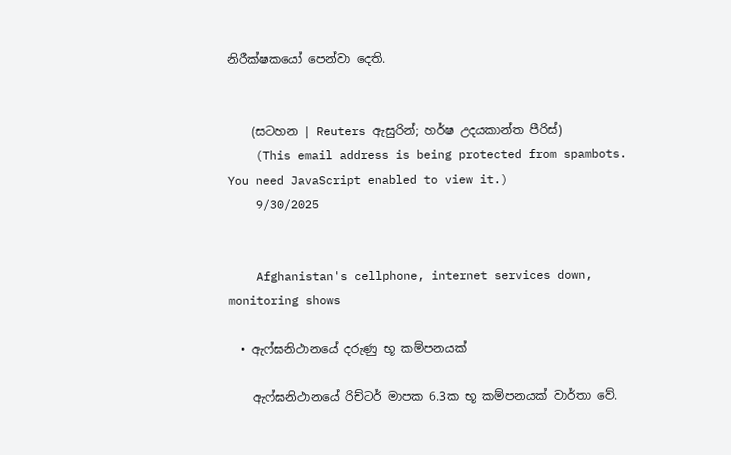නිරීක්ෂකයෝ පෙන්වා දෙති.


    (සටහන | Reuters ඇසුරින්; හර්ෂ උදයකාන්ත පීරිස්)
    (This email address is being protected from spambots. You need JavaScript enabled to view it.)
    9/30/2025


    Afghanistan's cellphone, internet services down, monitoring shows

  • ඇෆ්ඝනිථානයේ දරුණු භූ කම්පනයක්

    ඇෆ්ඝනිථානයේ රිච්ටර් මාපක 6.3ක භූ කම්පනයක් වාර්තා වේ.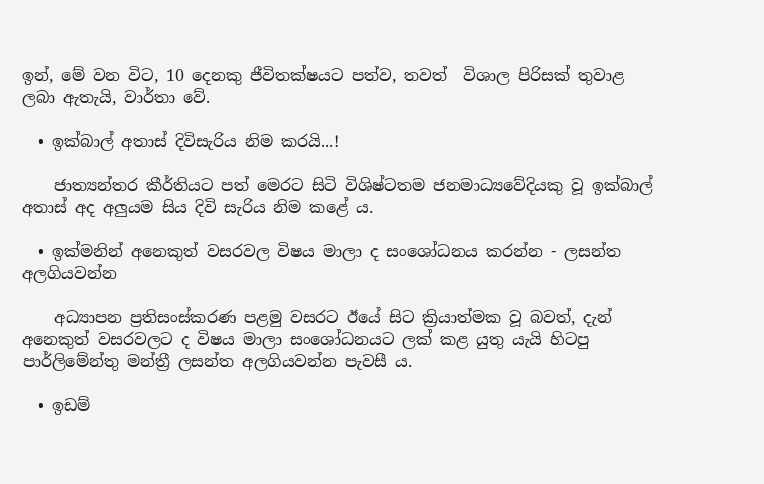ඉන්, මේ වන විට, 10 දෙනකු ජීවිතක්ෂයට පත්ව, තවත්  විශාල පිරිසක් තුවාළ ලබා ඇතැයි, වාර්තා වේ.

  • ඉක්බාල් අතාස් දිවිසැරිය නිම කරයි...!

    ජාත්‍යන්තර කීර්තියට පත් මෙරට සිටි විශිෂ්ටතම ජනමාධ්‍යවේදියකු වූ ඉක්බාල් අතාස් අද අලුයම සිය දිවි සැරිය නිම කළේ ය.

  • ඉක්මනින් අනෙකුත් වසරවල විෂය මාලා ද සංශෝධනය කරන්න - ලසන්ත අලගියවන්න

    අධ්‍යාපන ප්‍රතිසංස්කරණ පළමු වසරට ඊයේ සිට ක්‍රියාත්මක වූ බවත්, දැන් අනෙකුත් වසරවලට ද විෂය මාලා සංශෝධනයට ලක් කළ යුතු යැයි හිටපු පාර්ලිමේන්තු මන්ත්‍රී ලසන්ත අලගියවන්න පැවසී ය.

  • ඉඩම්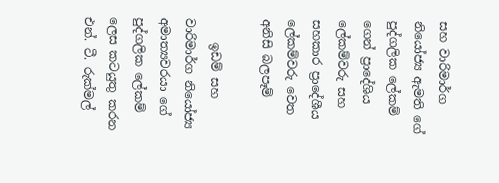සහ වාරිමාර්ග නියෝජ්‍ය ඇමති ගේ පුද්ගලික ලේකම් ගෙන් ප්‍රාදේශිය ලේකම්වරු සහ සහකාර ප්‍රාදේශීය ලේකම්වරු වෙත අනිසි බලපෑම්

    ඉඩම් සහ වාරිමාර්ග නියෝජ්‍ය අමාත්‍යවරයා ගේ පුද්ගලික ලේකම් ලෙස කටයුතු කරන එන්. ටී. රුක්මල්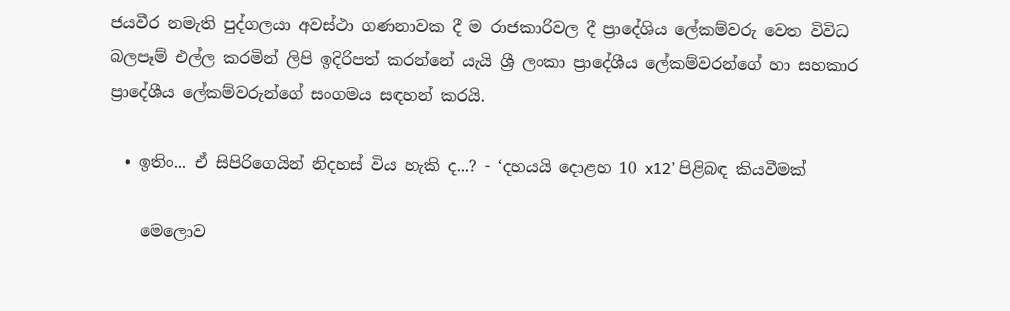ජයවීර නමැති පුද්ගලයා අවස්ථා ගණනාවක දී ම රාජකාරිවල දී ප්‍රාදේශිය ලේකම්වරු වෙත විවිධ බලපෑම් එල්ල කරමින් ලිපි ඉදිරිපත් කරන්නේ යැයි ශ්‍රී ලංකා ප්‍රාදේශීය ලේකම්වරන්ගේ හා සහකාර ප්‍රාදේශීය ලේකම්වරුන්ගේ සංගමය සඳහන් කරයි.

  • ඉතිං... ඒ සිපිරිගෙයින් නිදහස් විය හැකි ද...? - ‘දහයයි දොළහ 10 x12’ පිළිබඳ කියවීමක්

    මෙලොව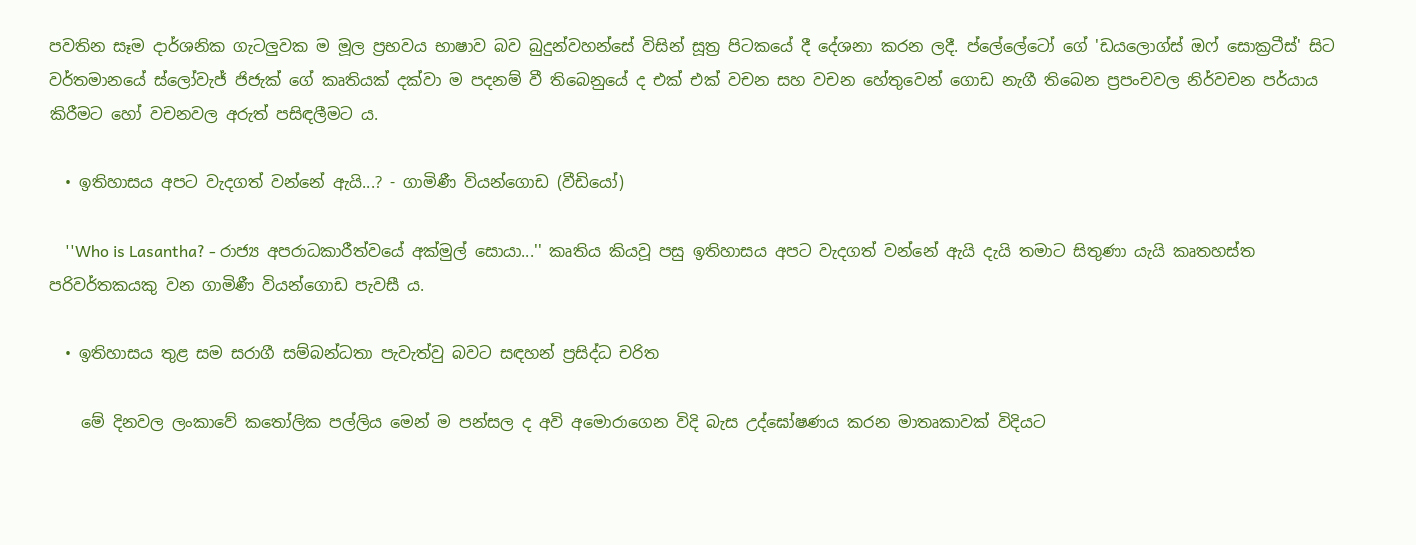පවතින සෑම දාර්ශනික ගැටලුවක ම මූල ප්‍රභවය භාෂාව බව බුදුන්වහන්සේ විසින් සූත්‍ර පිටකයේ දී දේශනා කරන ලදී. ප්ලේලේටෝ ගේ 'ඩයලොග්ස් ඔෆ් සොක්‍රටීස්' සිට වර්තමානයේ ස්ලෝවැජ් ජිජැක් ගේ කෘතියක් දක්වා ම පදනම් වී තිබෙනුයේ ද එක් එක් වචන සහ වචන හේතුවෙන් ගොඩ නැගී තිබෙන ප්‍රපංචවල නිර්වචන පර්යාය කිරීමට හෝ වචනවල අරුත් පසිඳලීමට ය.

  • ඉතිහාසය අපට වැදගත් වන්නේ ඇයි...? - ගාමිණී වියන්ගොඩ (වීඩියෝ)

    ''Who is Lasantha? - රාජ්‍ය අපරාධකාරීත්වයේ අක්මුල් සොයා...'' කෘතිය කියවූ පසු ඉතිහාසය අපට වැදගත් වන්නේ ඇයි දැයි තමාට සිතුණා යැයි කෘතහස්ත පරිවර්තකයකු වන ගාමිණී වියන්ගොඩ පැවසී ය.

  • ඉතිහාසය තුළ සම සරාගී සම්බන්ධතා පැවැත්වු බවට සඳහන් ප්‍රසිද්ධ චරිත

    මේ දිනවල ලංකාවේ කතෝලික පල්ලිය මෙන් ම පන්සල ද අවි අමොරාගෙන විදි බැස උද්ඝෝෂණය කරන මාතෘකාවක් විදියට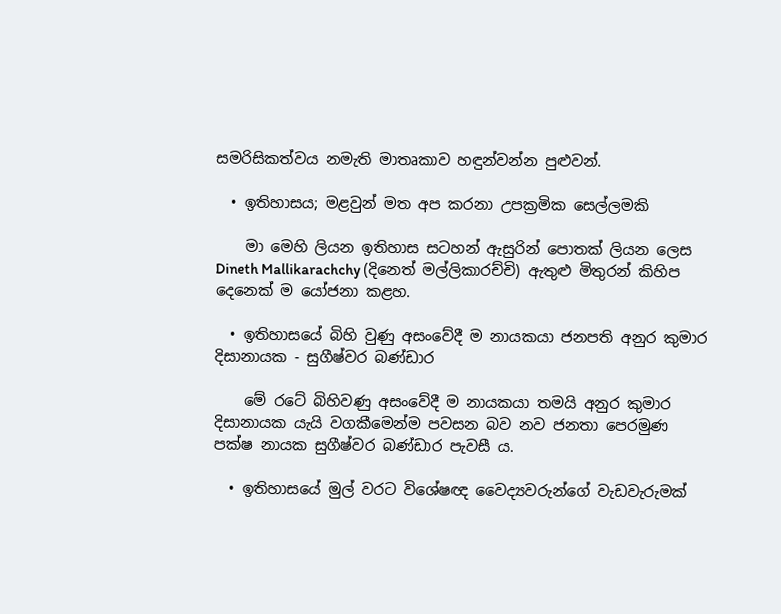සමරිසිකත්වය නමැති මාතෘකාව හඳුන්වන්න පුළුවන්.

  • ඉතිහාසය; මළවුන් මත අප කරනා උපක්‍රමික සෙල්ලමකි

    මා මෙහි ලියන ඉතිහාස සටහන් ඇසුරින් පොතක් ලියන ලෙස Dineth Mallikarachchy (දිනෙත් මල්ලිකාරච්චි) ඇතුළු මිතුරන් කිහිප දෙනෙක් ම යෝජනා කළහ.

  • ඉතිහාසයේ බිහි වුණු අසංවේදී ම නායකයා ජනපති අනුර කුමාර දිසානායක - සුගීෂ්වර බණ්ඩාර

    මේ රටේ බිහිවණු අසංවේදී ම නායකයා තමයි අනුර කුමාර දිසානායක යැයි වගකීමෙන්ම පවසන බව නව ජනතා පෙරමුණ පක්ෂ නායක සුගීෂ්වර බණ්ඩාර පැවසී ය.

  • ඉතිහාසයේ මුල් වරට විශේෂඥ වෛද්‍යවරුන්ගේ වැඩවැරුමක්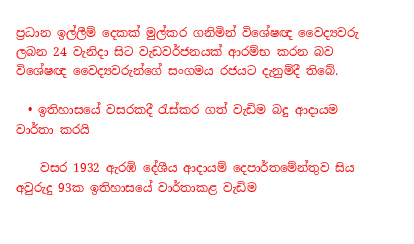ප්‍රධාන ඉල්ලීම් දෙකක් මුල්කර ගනිමින් විශේෂඥ වෛද්‍යවරු ලබන 24 වැනිදා සිට වැඩවර්ජනයක් ආරම්භ කරන බව විශේෂඥ වෛද්‍යවරුන්ගේ සංගමය රජයට දැනුම්දී තිබේ.

  • ඉතිහාසයේ වසරකදී රැස්කර ගත් වැඩිම බදු ආදායම වාර්තා කරයි

    වසර 1932 ඇරඹි දේශීය ආදායම් දෙපාර්තමේන්තුව සිය අවුරුදු 93ක ඉතිහාසයේ වාර්තාකළ වැඩිම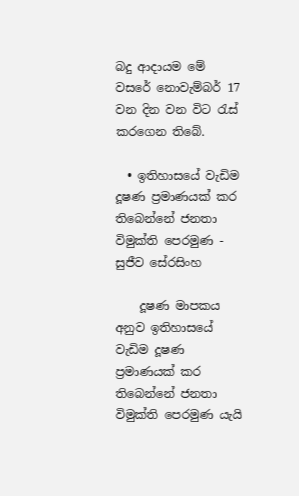බදු ආදායම මේ වසරේ නොවැම්බර් 17 වන දින වන විට රැස් කරගෙන තිබේ.

  • ඉතිහාසයේ වැඩිම දූෂණ ප්‍රමාණයක් කර තිබෙන්නේ ජනතා විමුක්ති පෙරමුණ - සුජීව සේරසිංහ

    දූෂණ මාපකය අනුව ඉතිහාසයේ වැඩිම දූෂණ ප්‍රමාණයක් කර තිබෙන්නේ ජනතා විමුක්ති පෙරමුණ යැයි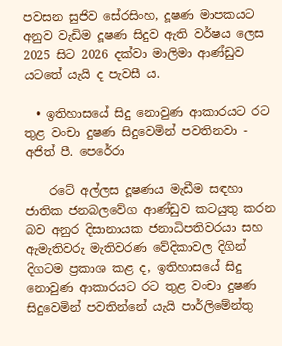පවසන සුජිව සේරසිංහ, දූෂණ මාපකයට අනුව වැඩිම දූෂණ සිදුව ඇති වර්ෂය ලෙස 2025 සිට 2026 දක්වා මාලිමා ආණ්ඩුව යටතේ යැයි ද පැවසී ය.

  • ඉතිහාසයේ සිදු නොවුණ ආකාරයට රට තුළ වංචා දුෂණ සිදුවෙමින් පවතිනවා - අජිත් පී. පෙරේරා

    රටේ අල්ලස දූෂණය මැඩීම සඳහා ජාතික ජනබලවේග ආණ්ඩුව කටයුතු කරන බව අනුර දිසානායක ජනාධිපතිවරයා සහ ඇමැතිවරු මැතිවරණ වේදිකාවල දිගින් දිගටම ප්‍රකාශ කළ ද, ඉතිහාසයේ සිදු නොවුණ ආකාරයට රට තුළ වංචා දුෂණ සිදුවෙමින් පවතින්නේ යැයි පාර්ලිමේන්තු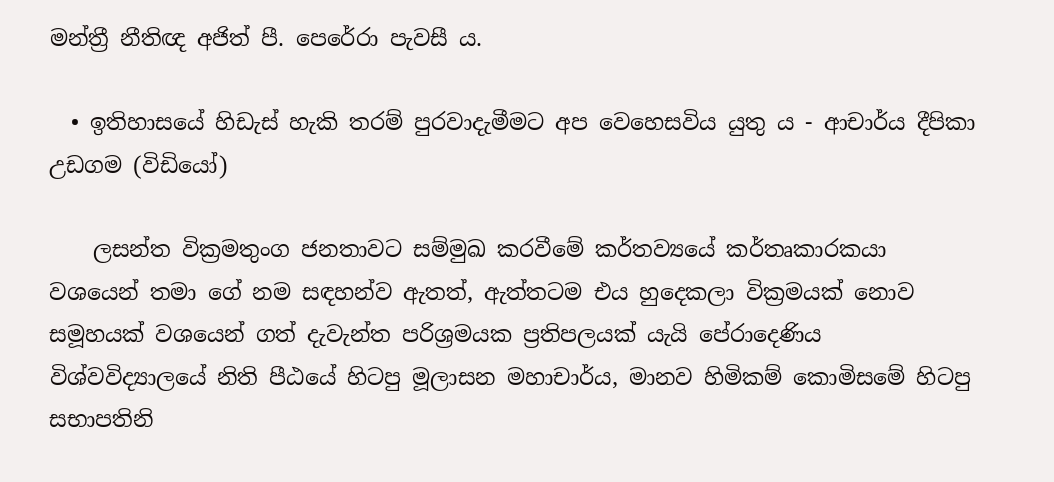මන්ත්‍රී නීතිඥ අජිත් පී. පෙරේරා පැවසී ය.

  • ඉතිහාසයේ හිඩැස් හැකි තරම් පුරවාදැමීමට අප වෙහෙසවිය යුතු ය - ආචාර්ය දීපිකා උඩගම (විඩියෝ)

    ලසන්ත වික්‍රමතුංග ජනතාවට සම්මුඛ කරවීමේ කර්තව්‍යයේ කර්තෘකාරකයා වශයෙන් තමා ගේ නම සඳහන්ව ඇතත්, ඇත්තටම එය හුදෙකලා වික්‍රමයක් නොව සමූහයක් වශයෙන් ගත් දැවැන්ත පරිශ්‍රමයක ප්‍රතිපලයක් යැයි පේරාදෙණිය විශ්වවිද්‍යාලයේ නිති පීඨයේ හිටපු මූලාසන මහාචාර්ය, මානව හිමිකම් කොමිසමේ හිටපු සභාපතිනි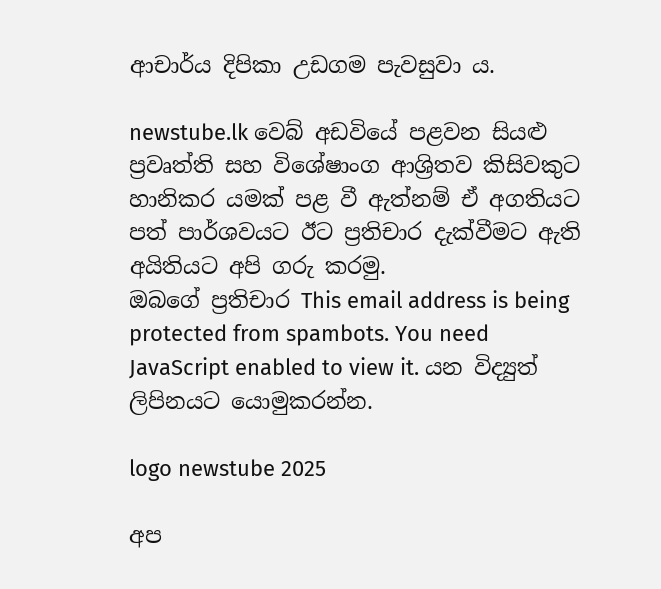ආචාර්ය දිපිකා උඩගම පැවසුවා ය.

newstube.lk වෙබ් අඩවියේ පළවන සියළු ප්‍රවෘත්ති සහ විශේෂාංග ආශ්‍රිතව කිසිවකුට හානිකර යමක් පළ වී ඇත්නම් ඒ අගතියට පත් පාර්ශවයට ඊට ප්‍රතිචාර දැක්වීමට ඇති අයිතියට අපි ගරු කරමු.
ඔබගේ ප්‍රතිචාර This email address is being protected from spambots. You need JavaScript enabled to view it. යන විද්‍යුත් ලිපිනයට යොමුකරන්න.

logo newstube 2025

අප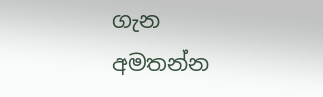ගැන අමතන්න